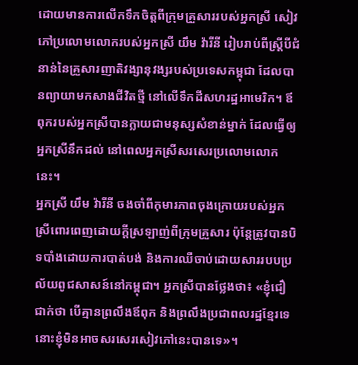ដោយមានការលើកទឹកចិត្តពីក្រុមគ្រួសាររបស់អ្នកស្រី សៀវភៅប្រលោមលោករបស់អ្នកស្រី យឹម វ៉ារីនី រៀបរាប់ពីស្ត្រីបីជំនាន់នៃគ្រួសារញាតិវង្សានុវង្សរបស់ប្រទេសកម្ពុជា ដែលបានព្យាយាមកសាងជីវិតថ្មី នៅលើទឹកដីសហរដ្ឋអាមេរិក។ ឪពុករបស់អ្នកស្រីបានក្លាយជាមនុស្សសំខាន់ម្នាក់ ដែលធ្វើឲ្យអ្នកស្រីនឹកដល់ នៅពេលអ្នកស្រីសរសេរប្រលោមលោកនេះ។
អ្នកស្រី យឹម វ៉ារីនី ចងចាំពីកុមារភាពចុងក្រោយរបស់អ្នកស្រីពោរពេញដោយក្តីស្រឡាញ់ពីក្រុមគ្រួសារ ប៉ុន្តែត្រូវបានបិទបាំងដោយការបាត់បង់ និងការឈឺចាប់ដោយសាររបបប្រល័យពូជសាសន៍នៅកម្ពុជា។ អ្នកស្រីបានថ្លែងថា៖ «ខ្ញុំជឿជាក់ថា បើគ្មានព្រលឹងឪពុក និងព្រលឹងប្រជាពលរដ្ឋខ្មែរទេ នោះខ្ញុំមិនអាចសរសេរសៀវភៅនេះបានទេ»។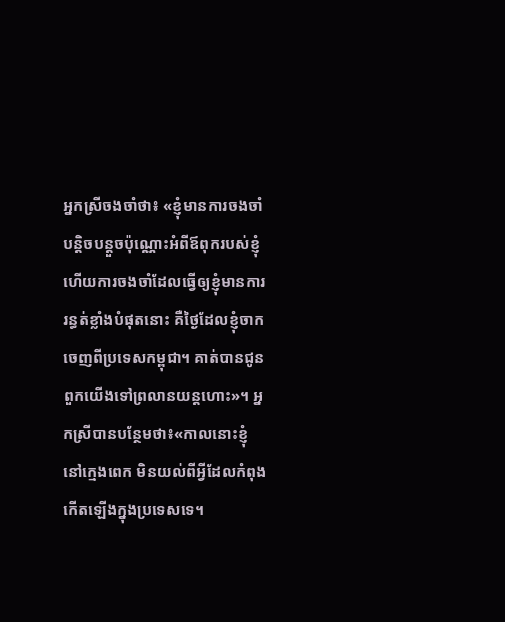អ្នកស្រីចងចាំថា៖ «ខ្ញុំមានការចងចាំបន្តិចបន្តួចប៉ុណ្ណោះអំពីឪពុករបស់ខ្ញុំ ហើយការចងចាំដែលធ្វើឲ្យខ្ញុំមានការរន្ធត់ខ្លាំងបំផុតនោះ គឺថ្ងៃដែលខ្ញុំចាកចេញពីប្រទេសកម្ពុជា។ គាត់បានជូនពួកយើងទៅព្រលានយន្តហោះ»។ អ្នកស្រីបានបន្ថែមថា៖«កាលនោះខ្ញុំនៅក្មេងពេក មិនយល់ពីអ្វីដែលកំពុងកើតឡើងក្នុងប្រទេសទេ។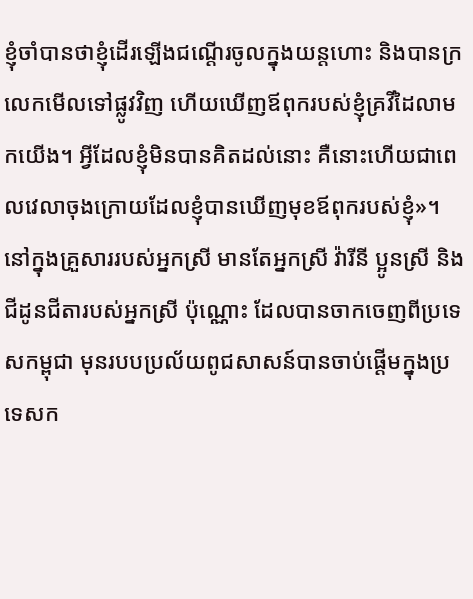ខ្ញុំចាំបានថាខ្ញុំដើរឡើងជណ្តើរចូលក្នុងយន្តហោះ និងបានក្រលេកមើលទៅផ្លូវវិញ ហើយឃើញឪពុករបស់ខ្ញុំគ្រវីដៃលាមកយើង។ អ្វីដែលខ្ញុំមិនបានគិតដល់នោះ គឺនោះហើយជាពេលវេលាចុងក្រោយដែលខ្ញុំបានឃើញមុខឪពុករបស់ខ្ញុំ»។
នៅក្នុងគ្រួសាររបស់អ្នកស្រី មានតែអ្នកស្រី វ៉ារីនី ប្អូនស្រី និងជីដូនជីតារបស់អ្នកស្រី ប៉ុណ្ណោះ ដែលបានចាកចេញពីប្រទេសកម្ពុជា មុនរបបប្រល័យពូជសាសន៍បានចាប់ផ្តើមក្នុងប្រទេសក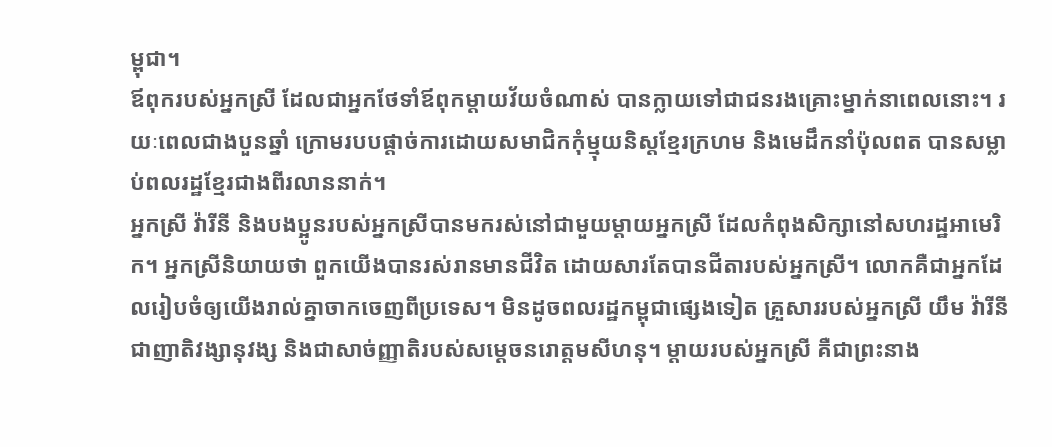ម្ពុជា។
ឪពុករបស់អ្នកស្រី ដែលជាអ្នកថែទាំឪពុកម្តាយវ័យចំណាស់ បានក្លាយទៅជាជនរងគ្រោះម្នាក់នាពេលនោះ។ រយៈពេលជាងបួនឆ្នាំ ក្រោមរបបផ្តាច់ការដោយសមាជិកកុំម្មុយនិស្តខ្មែរក្រហម និងមេដឹកនាំប៉ុលពត បានសម្លាប់ពលរដ្ឋខ្មែរជាងពីរលាននាក់។
អ្នកស្រី វ៉ារីនី និងបងប្អូនរបស់អ្នកស្រីបានមករស់នៅជាមួយម្តាយអ្នកស្រី ដែលកំពុងសិក្សានៅសហរដ្ឋអាមេរិក។ អ្នកស្រីនិយាយថា ពួកយើងបានរស់រានមានជីវិត ដោយសារតែបានជីតារបស់អ្នកស្រី។ លោកគឺជាអ្នកដែលរៀបចំឲ្យយើងរាល់គ្នាចាកចេញពីប្រទេស។ មិនដូចពលរដ្ឋកម្ពុជាផេ្សងទៀត គ្រួសាររបស់អ្នកស្រី យឹម វ៉ារីនី ជាញាតិវង្សានុវង្ស និងជាសាច់ញ្ញាតិរបស់សម្តេចនរោត្តមសីហនុ។ ម្តាយរបស់អ្នកស្រី គឺជាព្រះនាង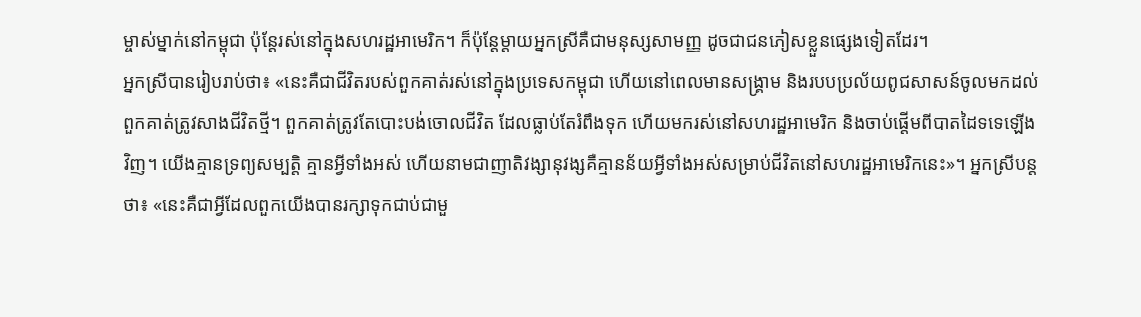ម្ចាស់ម្នាក់នៅកម្ពុជា ប៉ុន្តែរស់នៅក្នុងសហរដ្ឋអាមេរិក។ ក៏ប៉ុន្តែម្តាយអ្នកស្រីគឺជាមនុស្សសាមញ្ញ ដូចជាជនភៀសខ្លួនផេ្សងទៀតដែរ។
អ្នកស្រីបានរៀបរាប់ថា៖ «នេះគឺជាជីវិតរបស់ពួកគាត់រស់នៅក្នុងប្រទេសកម្ពុជា ហើយនៅពេលមានសង្រ្គាម និងរបបប្រល័យពូជសាសន៍ចូលមកដល់ ពួកគាត់ត្រូវសាងជីវិតថ្មី។ ពួកគាត់ត្រូវតែបោះបង់ចោលជីវិត ដែលធ្លាប់តែរំពឹងទុក ហើយមករស់នៅសហរដ្ឋអាមេរិក និងចាប់ផ្តើមពីបាតដៃទទេឡើងវិញ។ យើងគ្មានទ្រព្យសម្បត្តិ គ្មានអ្វីទាំងអស់ ហើយនាមជាញាតិវង្សានុវង្សគឺគ្មានន័យអ្វីទាំងអស់សម្រាប់ជីវិតនៅសហរដ្ឋអាមេរិកនេះ»។ អ្នកស្រីបន្តថា៖ «នេះគឺជាអ្វីដែលពួកយើងបានរក្សាទុកជាប់ជាមួ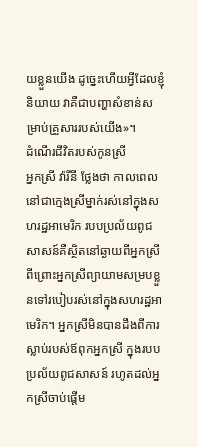យខ្លួនយើង ដូច្នេះហើយអ្វីដែលខ្ញុំនិយាយ វាគឺជាបញ្ហាសំខាន់សម្រាប់គ្រួសាររបស់យើង»។
ដំណើរជីវិតរបស់កូនស្រី
អ្នកស្រី វ៉ារីនី ថ្លែងថា កាលពេលនៅជាក្មេងស្រីម្នាក់រស់នៅក្នុងសហរដ្ឋអាមេរិក របបប្រល័យពូជសាសន៍គឺស្ថិតនៅឆ្ងាយពីអ្នកស្រី ពីព្រោះអ្នកស្រីព្យាយាមសម្របខ្លួនទៅរបៀបរស់នៅក្នុងសហរដ្ឋអាមេរិក។ អ្នកស្រីមិនបានដឹងពីការស្លាប់របស់ឪពុកអ្នកស្រី ក្នុងរបបប្រល័យពូជសាសន៍ រហូតដល់អ្នកស្រីចាប់ផ្តើម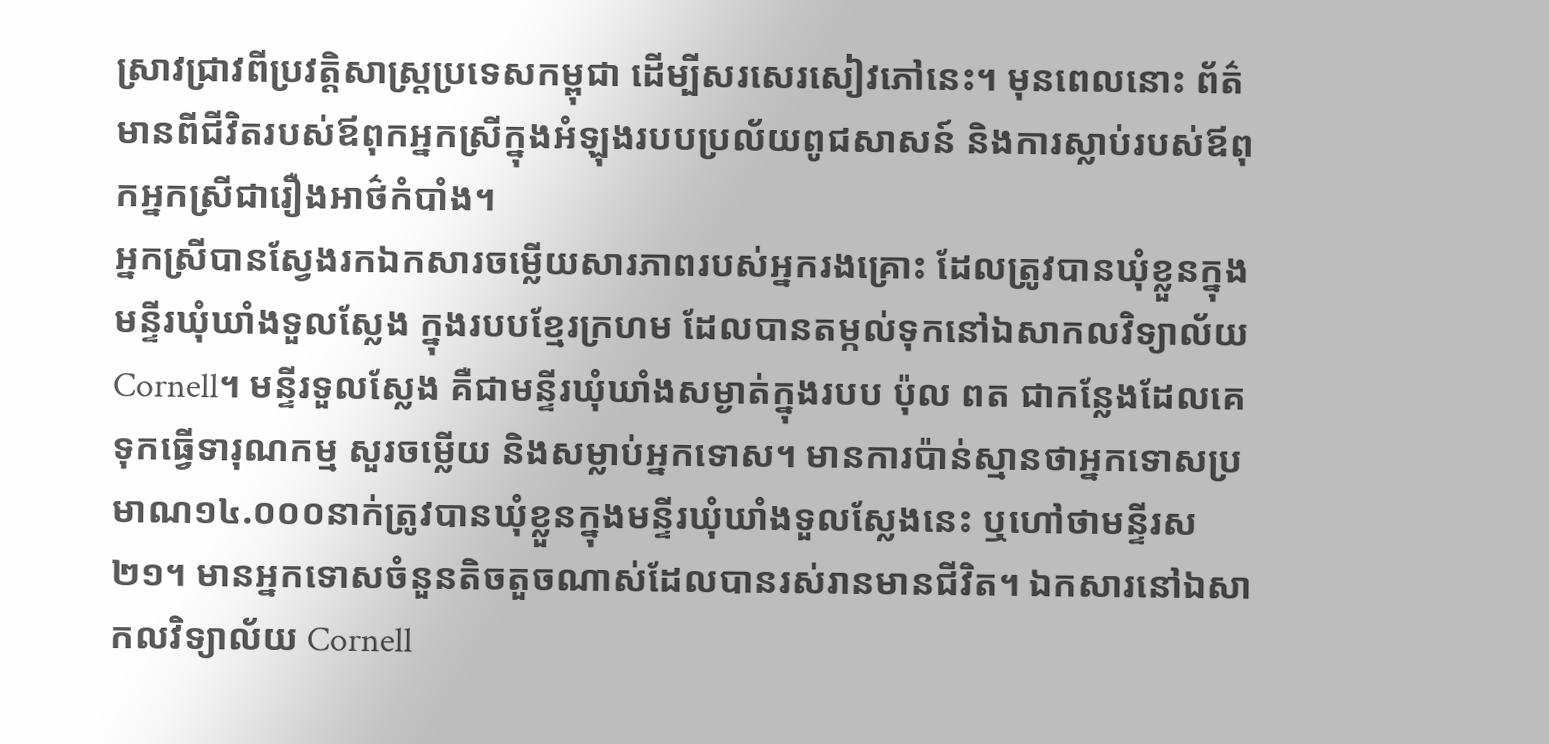ស្រាវជ្រាវពីប្រវត្តិសាស្ត្រប្រទេសកម្ពុជា ដើម្បីសរសេរសៀវភៅនេះ។ មុនពេលនោះ ព័ត៌មានពីជីវិតរបស់ឪពុកអ្នកស្រីក្នុងអំឡុងរបបប្រល័យពូជសាសន៍ និងការស្លាប់របស់ឪពុកអ្នកស្រីជារឿងអាថ៌កំបាំង។
អ្នកស្រីបានស្វែងរកឯកសារចម្លើយសារភាពរបស់អ្នករងគ្រោះ ដែលត្រូវបានឃុំខ្លួនក្នុងមន្ទីរឃុំឃាំងទួលស្លែង ក្នុងរបបខ្មែរក្រហម ដែលបានតម្កល់ទុកនៅឯសាកលវិទ្យាល័យ Cornell។ មន្ទីរទួលស្លែង គឺជាមន្ទីរឃុំឃាំងសម្ងាត់ក្នុងរបប ប៉ុល ពត ជាកន្លែងដែលគេទុកធ្វើទារុណកម្ម សួរចម្លើយ និងសម្លាប់អ្នកទោស។ មានការប៉ាន់ស្មានថាអ្នកទោសប្រមាណ១៤.០០០នាក់ត្រូវបានឃុំខ្លួនក្នុងមន្ទីរឃុំឃាំងទួលស្លែងនេះ ឬហៅថាមន្ទីរស ២១។ មានអ្នកទោសចំនួនតិចតួចណាស់ដែលបានរស់រានមានជីវិត។ ឯកសារនៅឯសាកលវិទ្យាល័យ Cornell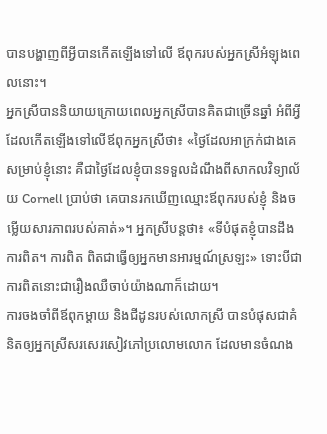បានបង្ហាញពីអ្វីបានកើតឡើងទៅលើ ឪពុករបស់អ្នកស្រីអំឡុងពេលនោះ។
អ្នកស្រីបាននិយាយក្រោយពេលអ្នកស្រីបានគិតជាច្រើនឆ្នាំ អំពីអ្វីដែលកើតឡើងទៅលើឪពុកអ្នកស្រីថា៖ «ថ្ងៃដែលអាក្រក់ជាងគេសម្រាប់ខ្ញុំនោះ គឺជាថ្ងៃដែលខ្ញុំបានទទួលដំណឹងពីសាកលវិទ្យាល័យ Cornell ប្រាប់ថា គេបានរកឃើញឈ្មោះឪពុករបស់ខ្ញុំ និងចម្លើយសារភាពរបស់គាត់»។ អ្នកស្រីបន្តថា៖ «ទីបំផុតខ្ញុំបានដឹងការពិត។ ការពិត ពិតជាធ្វើឲ្យអ្នកមានអារម្មណ៍ស្រឡះ» ទោះបីជាការពិតនោះជារឿងឈឺចាប់យ៉ាងណាក៏ដោយ។
ការចងចាំពីឪពុកម្តាយ និងជីដូនរបស់លោកស្រី បានបំផុសជាគំនិតឲ្យអ្នកស្រីសរសេរសៀវភៅប្រលោមលោក ដែលមានចំណង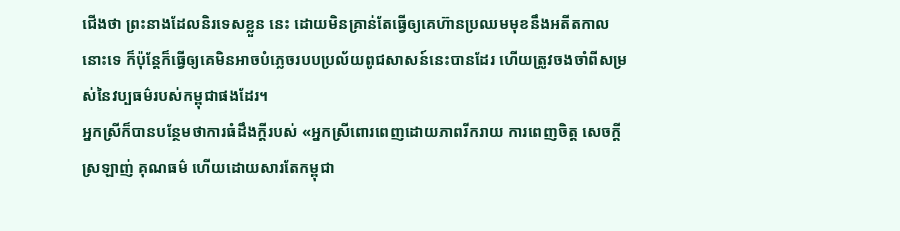ជើងថា ព្រះនាងដែលនិរទេសខ្លួន នេះ ដោយមិនគ្រាន់តែធ្វើឲ្យគេហ៊ានប្រឈមមុខនឹងអតីតកាលនោះទេ ក៏ប៉ុន្តែក៏ធ្វើឲ្យគេមិនអាចបំភ្លេចរបបប្រល័យពូជសាសន៍នេះបានដែរ ហើយត្រូវចងចាំពីសម្រស់នៃវប្បធម៌របស់កម្ពុជាផងដែរ។
អ្នកស្រីក៏បានបន្ថែមថាការធំដឹងក្តីរបស់ «អ្នកស្រីពោរពេញដោយភាពរីករាយ ការពេញចិត្ត សេចក្តីស្រឡាញ់ គុណធម៌ ហើយដោយសារតែកម្ពុជា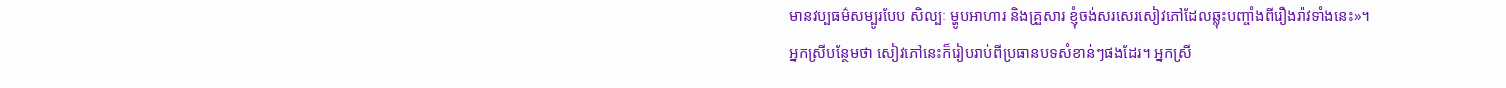មានវប្បធម៌សម្បូរបែប សិល្បៈ ម្ហូបអាហារ និងគ្រួសារ ខ្ញុំចង់សរសេរសៀវភៅដែលឆ្លុះបញ្ចាំងពីរឿងរ៉ាវទាំងនេះ»។
អ្នកស្រីបន្ថែមថា សៀវភៅនេះក៏រៀបរាប់ពីប្រធានបទសំខាន់ៗផងដែរ។ អ្នកស្រី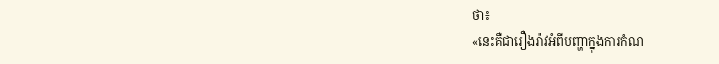ថា៖
«នេះគឺជារឿងរ៉ាវអំពីបញ្ហាក្នុងការកំណ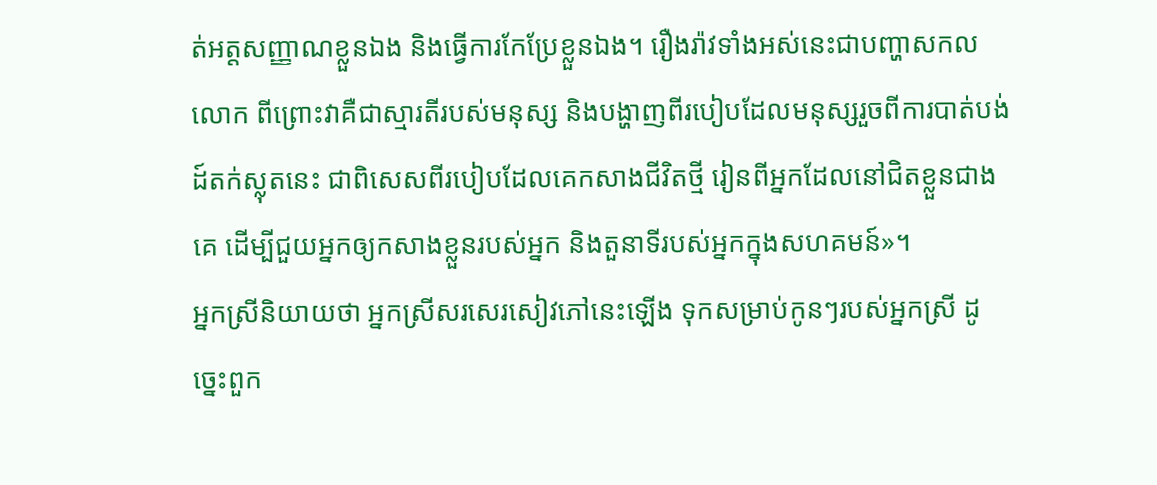ត់អត្តសញ្ញាណខ្លួនឯង និងធ្វើការកែប្រែខ្លួនឯង។ រឿងរ៉ាវទាំងអស់នេះជាបញ្ហាសកលលោក ពីព្រោះវាគឺជាស្មារតីរបស់មនុស្ស និងបង្ហាញពីរបៀបដែលមនុស្សរួចពីការបាត់បង់ដ៍តក់ស្លុតនេះ ជាពិសេសពីរបៀបដែលគេកសាងជីវិតថ្មី រៀនពីអ្នកដែលនៅជិតខ្លួនជាងគេ ដើម្បីជួយអ្នកឲ្យកសាងខ្លួនរបស់អ្នក និងតួនាទីរបស់អ្នកក្នុងសហគមន៍»។
អ្នកស្រីនិយាយថា អ្នកស្រីសរសេរសៀវភៅនេះឡើង ទុកសម្រាប់កូនៗរបស់អ្នកស្រី ដូច្នេះពួក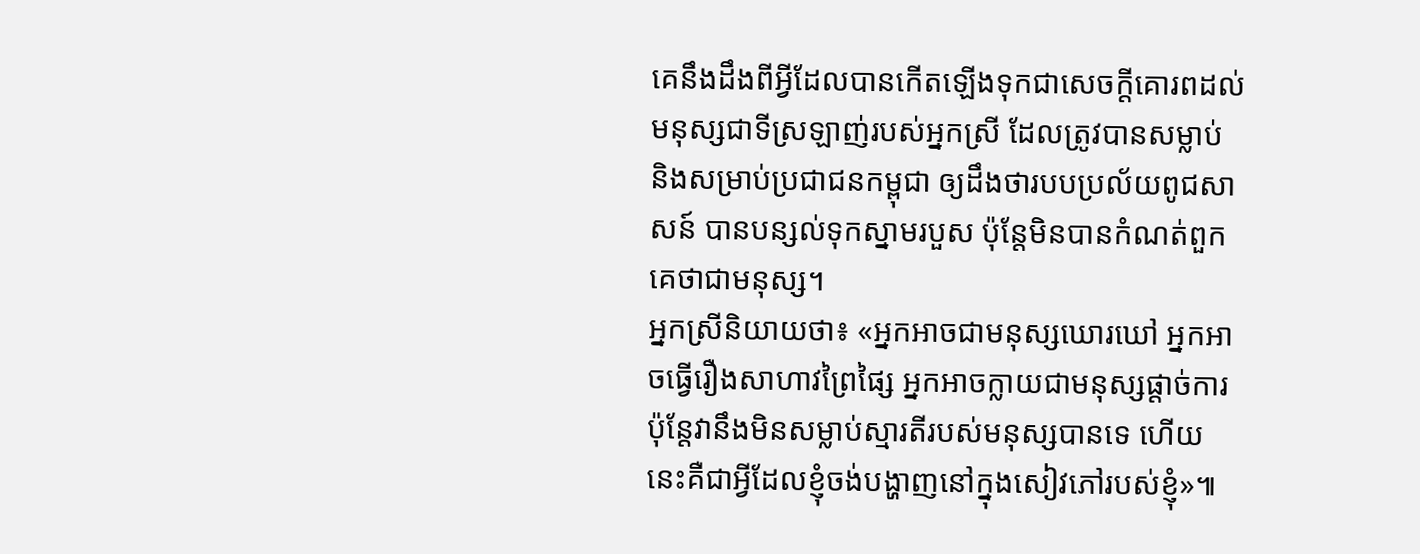គេនឹងដឹងពីអ្វីដែលបានកើតឡើងទុកជាសេចក្តីគោរពដល់មនុស្សជាទីស្រឡាញ់របស់អ្នកស្រី ដែលត្រូវបានសម្លាប់ និងសម្រាប់ប្រជាជនកម្ពុជា ឲ្យដឹងថារបបប្រល័យពូជសាសន៍ បានបន្សល់ទុកស្នាមរបួស ប៉ុន្តែមិនបានកំណត់ពួកគេថាជាមនុស្ស។
អ្នកស្រីនិយាយថា៖ «អ្នកអាចជាមនុស្សឃោរឃៅ អ្នកអាចធ្វើរឿងសាហាវព្រៃផ្សៃ អ្នកអាចក្លាយជាមនុស្សផ្តាច់ការ ប៉ុន្តែវានឹងមិនសម្លាប់ស្មារតីរបស់មនុស្សបានទេ ហើយនេះគឺជាអ្វីដែលខ្ញុំចង់បង្ហាញនៅក្នុងសៀវភៅរបស់ខ្ញុំ»៕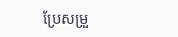ប្រែសម្រួ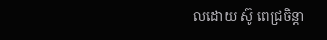លដោយ ស៊ូ ពេជ្រចិន្តា